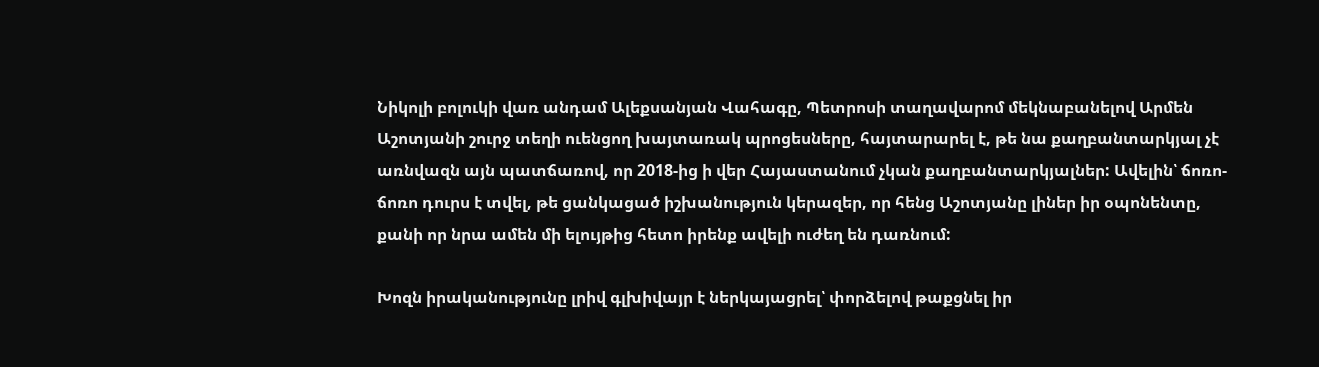Նիկոլի բոլուկի վառ անդամ Ալեքսանյան Վահագը, Պետրոսի տաղավարոմ մեկնաբանելով Արմեն Աշոտյանի շուրջ տեղի ուենցող խայտառակ պրոցեսները, հայտարարել է, թե նա քաղբանտարկյալ չէ առնվազն այն պատճառով, որ 2018-ից ի վեր Հայաստանում չկան քաղբանտարկյալներ: Ավելին՝ ճոռո-ճոռո դուրս է տվել, թե ցանկացած իշխանություն կերազեր, որ հենց Աշոտյանը լիներ իր օպոնենտը, քանի որ նրա ամեն մի ելույթից հետո իրենք ավելի ուժեղ են դառնում:

Խոզն իրականությունը լրիվ գլխիվայր է ներկայացրել՝ փորձելով թաքցնել իր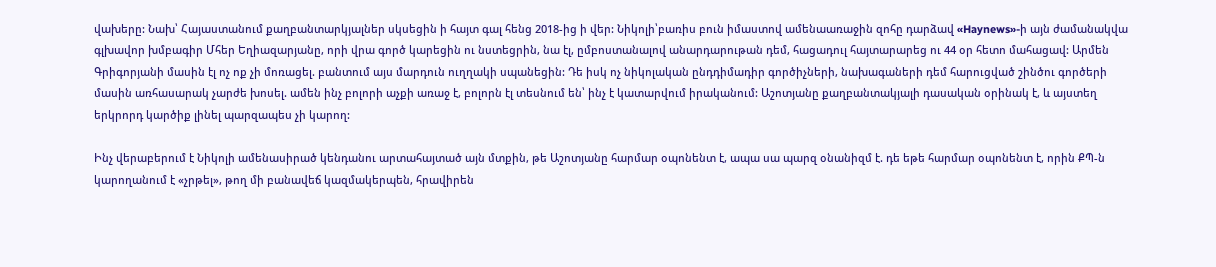վախերը: Նախ՝ Հայաստանում քաղբանտարկյալներ սկսեցին ի հայտ գալ հենց 2018-ից ի վեր: Նիկոլի՝բառիս բուն իմաստով ամենաառաջին զոհը դարձավ «Haynews»-ի այն ժամանակվա գլխավոր խմբագիր Մհեր Եղիազարյանը, որի վրա գործ կարեցին ու նստեցրին, նա էլ, ըմբոստանալով անարդարութան դեմ, հացադուլ հայտարարեց ու 44 օր հետո մահացավ: Արմեն Գրիգորյանի մասին էլ ոչ ոք չի մոռացել. բանտում այս մարդուն ուղղակի սպանեցին: Դե իսկ ոչ նիկոլական ընդդիմադիր գործիչների, նախագաների դեմ հարուցված շինծու գործերի մասին առհասարակ չարժե խոսել. ամեն ինչ բոլորի աչքի առաջ է, բոլորն էլ տեսնում են՝ ինչ է կատարվում իրականում: Աշոտյանը քաղբանտակյալի դասական օրինակ է, և այստեղ երկրորդ կարծիք լինել պարզապես չի կարող:

Ինչ վերաբերում է Նիկոլի ամենասիրած կենդանու արտահայտած այն մտքին, թե Աշոտյանը հարմար օպոնենտ է, ապա սա պարզ օնանիզմ է. դե եթե հարմար օպոնենտ է, որին ՔՊ-ն կարողանում է «չրթել», թող մի բանավեճ կազմակերպեն, հրավիրեն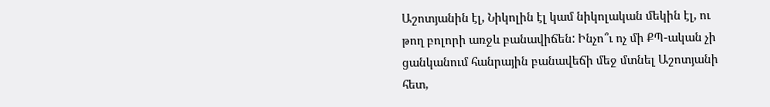Աշոտյանին էլ, Նիկոլին էլ կամ նիկոլական մեկին էլ, ու թող բոլորի առջև բանավիճեն: Ինչո՞ւ ոչ մի ՔՊ-ական չի ցանկանում հանրային բանավեճի մեջ մտնել Աշոտյանի հետ,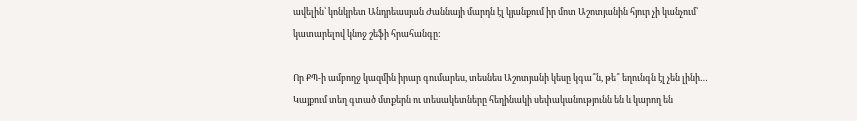ավելին՝ կոնկրետ Անդրեասյան Ժաննայի մարդն էլ կյանքում իր մոտ Աշոտյանին հյուր չի կանչում՝ կատարելով կնոջ շեֆի հրահանգը:

Որ ՔՊ-ի ամբողջ կազմին իրար գումարես, տեսնես Աշոտյանի կեսը կգա՞ն, թե՞ եղունգն էլ չեն լինի…
Կայքում տեղ գտած մտքերն ու տեսակետները հեղինակի սեփականությունն են և կարող են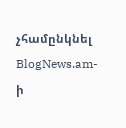չհամընկնել BlogNews.am-ի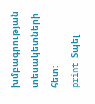խմբագրության տեսակետների հետ:
print Տպել